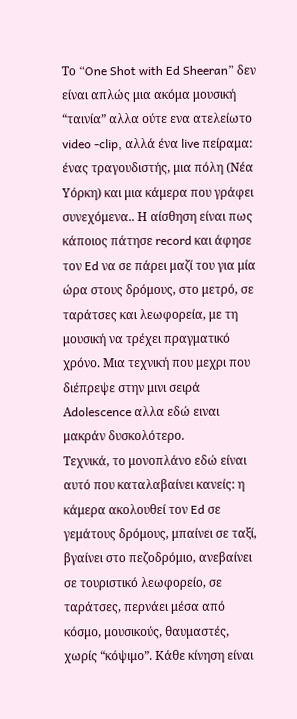Το “One Shot with Ed Sheeran” δεν είναι απλώς μια ακόμα μουσική “ταινία” αλλα ούτε ενα ατελείωτο video -clip, αλλά ένα live πείραμα: ένας τραγουδιστής, μια πόλη (Νέα Υόρκη) και μια κάμερα που γράφει συνεχόμενα.. Η αίσθηση είναι πως κάποιος πάτησε record και άφησε τον Ed να σε πάρει μαζί του για μία ώρα στους δρόμους, στο μετρό, σε ταράτσες και λεωφορεία, με τη μουσική να τρέχει πραγματικό χρόνο. Μια τεχνική που μεχρι που διέπρεψε στην μινι σειρά Αdolescence αλλα εδώ ειναι μακράν δυσκολότερο.
Τεχνικά, το μονοπλάνο εδώ είναι αυτό που καταλαβαίνει κανείς: η κάμερα ακολουθεί τον Ed σε γεμάτους δρόμους, μπαίνει σε ταξί, βγαίνει στο πεζοδρόμιο, ανεβαίνει σε τουριστικό λεωφορείο, σε ταράτσες, περνάει μέσα από κόσμο, μουσικούς, θαυμαστές, χωρίς “κόψιμο”. Κάθε κίνηση είναι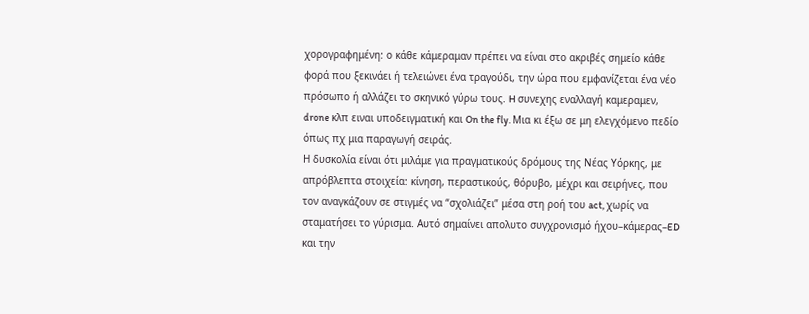χορογραφημένη: ο κάθε κάμεραμαν πρέπει να είναι στο ακριβές σημείο κάθε φορά που ξεκινάει ή τελειώνει ένα τραγούδι, την ώρα που εμφανίζεται ένα νέο πρόσωπο ή αλλάζει το σκηνικό γύρω τους. H συνεχης εναλλαγή καμεραμεν, drone κλπ ειναι υποδειγματική και On the fly. Μια κι έξω σε μη ελεγχόμενο πεδίο όπως πχ μια παραγωγή σειράς.
Η δυσκολία είναι ότι μιλάμε για πραγματικούς δρόμους της Νέας Υόρκης, με απρόβλεπτα στοιχεία: κίνηση, περαστικούς, θόρυβο, μέχρι και σειρήνες, που τον αναγκάζουν σε στιγμές να “σχολιάζει” μέσα στη ροή του act, χωρίς να σταματήσει το γύρισμα. Αυτό σημαίνει απολυτο συγχρονισμό ήχου–κάμερας–ED και την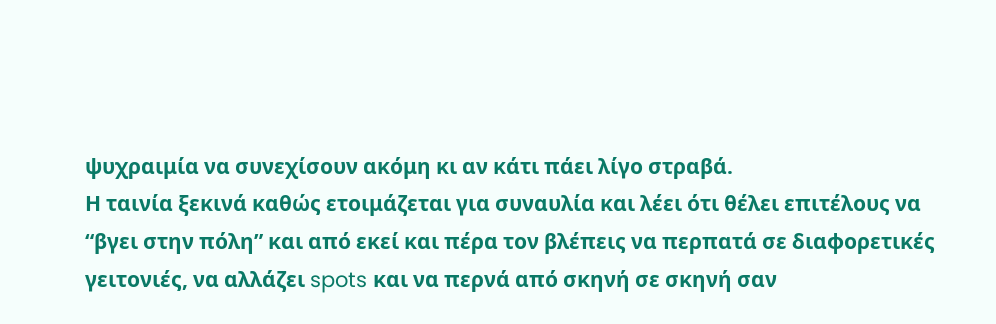ψυχραιμία να συνεχίσουν ακόμη κι αν κάτι πάει λίγο στραβά.
Η ταινία ξεκινά καθώς ετοιμάζεται για συναυλία και λέει ότι θέλει επιτέλους να “βγει στην πόλη” και από εκεί και πέρα τον βλέπεις να περπατά σε διαφορετικές γειτονιές, να αλλάζει spots και να περνά από σκηνή σε σκηνή σαν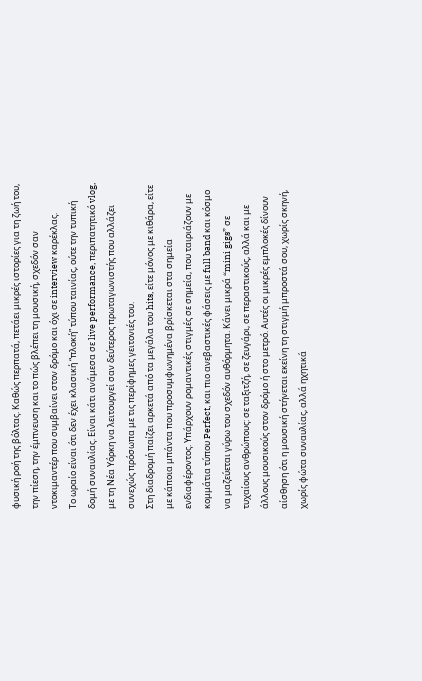φυσική ροή της βόλτας. Καθώς περπατά, πετάει μικρές ιστορίες για τη ζωή του, την πίεση, την έμπνευση και το πώς βλέπει τη μουσική, σχεδόν σαν ντοκιμαντέρ που συμβαίνει στον δρόμο και όχι σε interview καρέκλας.
Το ωραίο είναι ότι δεν έχει κλασική “πλοκή” τύπου ταινίας, ούτε την τυπική δομή συναυλίας. Είναι κάτι ανάμεσα σε live performance, περιπατητικό vlog, με τη Νέα Υόρκη να λειτουργεί σαν δεύτερος πρωταγωνιστής που αλλάζει συνεχώς πρόσωπα με τις περίφημες γειτονιές του.
Στη διαδρομή παίζει αρκετά από τα μεγάλα του hits, είτε μόνος με κιθάρα, είτε με κάποια μπάντα που προσυμφωνημένα βρίσκεται στα σημεία ενδιαφέροντος. Υπάρχουν ρομαντικές στιγμές σε σημεία, που ταιριάζουν με κομμάτια τύπου Perfect, και πιο ανεβαστικές φάσεις με full band και κόσμο να μαζεύεται γύρω του σχεδόν αυθόρμητα. Κάνει μικρά “mini gigs” σε τυχαίους ανθρώπους: σε ταξιτζή, σε ζευγάρι, σε περαστικούς, αλλά και με άλλους μουσικούς στον δρόμο ή στο μετρό. Αυτές οι μικρές εμπλοκές δίνουν αίσθηση ότι η μουσική στήνεται εκείνη τη στιγμή μπροστά σου, χωρίς σκηνή, χωρίς φώτα συναυλίας, αλλά ηχητικά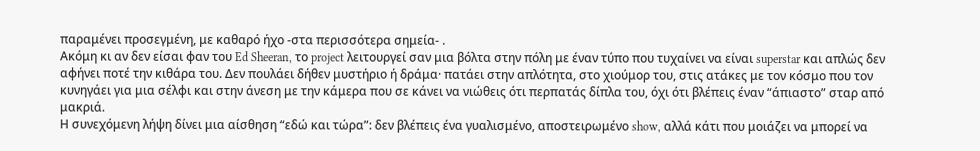παραμένει προσεγμένη, με καθαρό ήχο -στα περισσότερα σημεία- .
Ακόμη κι αν δεν είσαι φαν του Ed Sheeran, το project λειτουργεί σαν μια βόλτα στην πόλη με έναν τύπο που τυχαίνει να είναι superstar και απλώς δεν αφήνει ποτέ την κιθάρα του. Δεν πουλάει δήθεν μυστήριο ή δράμα· πατάει στην απλότητα, στο χιούμορ του, στις ατάκες με τον κόσμο που τον κυνηγάει για μια σέλφι και στην άνεση με την κάμερα που σε κάνει να νιώθεις ότι περπατάς δίπλα του, όχι ότι βλέπεις έναν “άπιαστο” σταρ από μακριά.
Η συνεχόμενη λήψη δίνει μια αίσθηση “εδώ και τώρα”: δεν βλέπεις ένα γυαλισμένο, αποστειρωμένο show, αλλά κάτι που μοιάζει να μπορεί να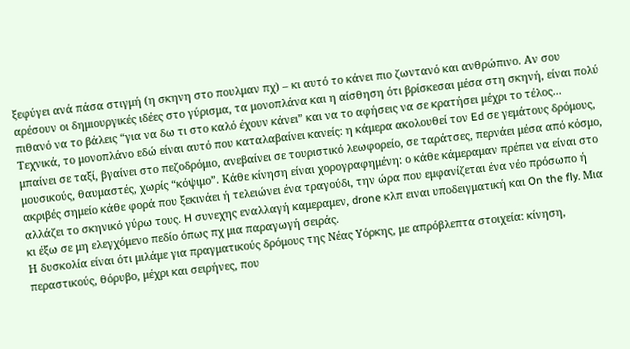ξεφύγει ανά πάσα στιγμή (η σκηνη στο πουλμαν πχ) – κι αυτό το κάνει πιο ζωντανό και ανθρώπινο. Αν σου αρέσουν οι δημιουργικές ιδέες στο γύρισμα, τα μονοπλάνα και η αίσθηση ότι βρίσκεσαι μέσα στη σκηνή, είναι πολύ πιθανό να το βάλεις “για να δω τι στο καλό έχουν κάνει” και να το αφήσεις να σε κρατήσει μέχρι το τέλος...
Τεχνικά, το μονοπλάνο εδώ είναι αυτό που καταλαβαίνει κανείς: η κάμερα ακολουθεί τον Ed σε γεμάτους δρόμους, μπαίνει σε ταξί, βγαίνει στο πεζοδρόμιο, ανεβαίνει σε τουριστικό λεωφορείο, σε ταράτσες, περνάει μέσα από κόσμο, μουσικούς, θαυμαστές, χωρίς “κόψιμο”. Κάθε κίνηση είναι χορογραφημένη: ο κάθε κάμεραμαν πρέπει να είναι στο ακριβές σημείο κάθε φορά που ξεκινάει ή τελειώνει ένα τραγούδι, την ώρα που εμφανίζεται ένα νέο πρόσωπο ή αλλάζει το σκηνικό γύρω τους. H συνεχης εναλλαγή καμεραμεν, drone κλπ ειναι υποδειγματική και On the fly. Μια κι έξω σε μη ελεγχόμενο πεδίο όπως πχ μια παραγωγή σειράς.
Η δυσκολία είναι ότι μιλάμε για πραγματικούς δρόμους της Νέας Υόρκης, με απρόβλεπτα στοιχεία: κίνηση, περαστικούς, θόρυβο, μέχρι και σειρήνες, που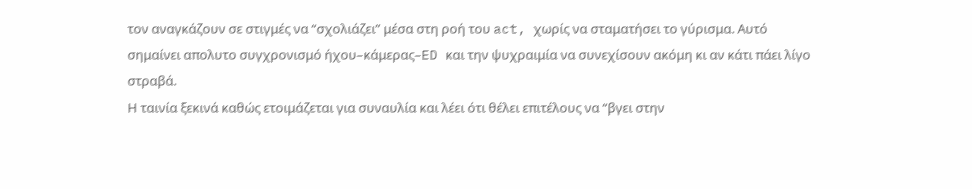τον αναγκάζουν σε στιγμές να “σχολιάζει” μέσα στη ροή του act, χωρίς να σταματήσει το γύρισμα. Αυτό σημαίνει απολυτο συγχρονισμό ήχου–κάμερας–ED και την ψυχραιμία να συνεχίσουν ακόμη κι αν κάτι πάει λίγο στραβά.
Η ταινία ξεκινά καθώς ετοιμάζεται για συναυλία και λέει ότι θέλει επιτέλους να “βγει στην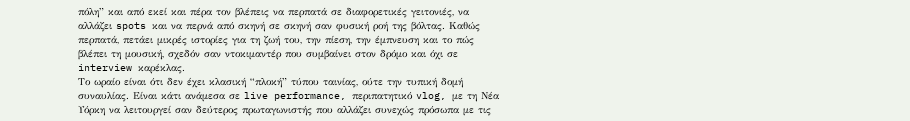πόλη” και από εκεί και πέρα τον βλέπεις να περπατά σε διαφορετικές γειτονιές, να αλλάζει spots και να περνά από σκηνή σε σκηνή σαν φυσική ροή της βόλτας. Καθώς περπατά, πετάει μικρές ιστορίες για τη ζωή του, την πίεση, την έμπνευση και το πώς βλέπει τη μουσική, σχεδόν σαν ντοκιμαντέρ που συμβαίνει στον δρόμο και όχι σε interview καρέκλας.
Το ωραίο είναι ότι δεν έχει κλασική “πλοκή” τύπου ταινίας, ούτε την τυπική δομή συναυλίας. Είναι κάτι ανάμεσα σε live performance, περιπατητικό vlog, με τη Νέα Υόρκη να λειτουργεί σαν δεύτερος πρωταγωνιστής που αλλάζει συνεχώς πρόσωπα με τις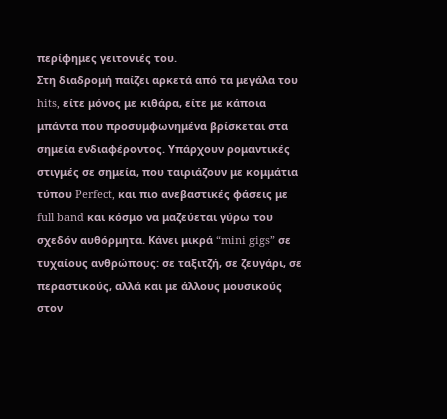περίφημες γειτονιές του.
Στη διαδρομή παίζει αρκετά από τα μεγάλα του hits, είτε μόνος με κιθάρα, είτε με κάποια μπάντα που προσυμφωνημένα βρίσκεται στα σημεία ενδιαφέροντος. Υπάρχουν ρομαντικές στιγμές σε σημεία, που ταιριάζουν με κομμάτια τύπου Perfect, και πιο ανεβαστικές φάσεις με full band και κόσμο να μαζεύεται γύρω του σχεδόν αυθόρμητα. Κάνει μικρά “mini gigs” σε τυχαίους ανθρώπους: σε ταξιτζή, σε ζευγάρι, σε περαστικούς, αλλά και με άλλους μουσικούς στον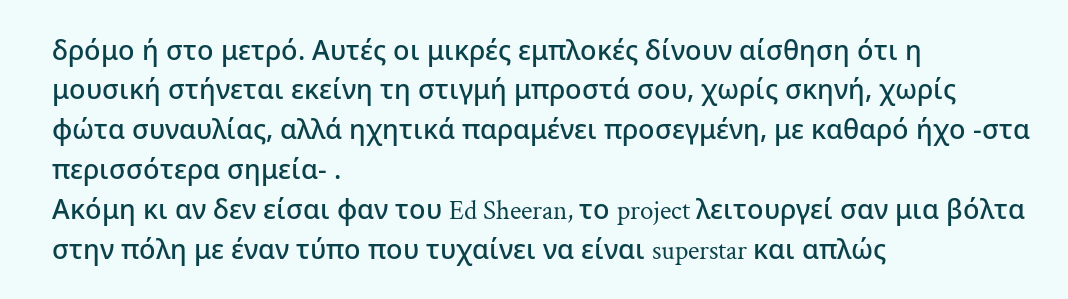δρόμο ή στο μετρό. Αυτές οι μικρές εμπλοκές δίνουν αίσθηση ότι η μουσική στήνεται εκείνη τη στιγμή μπροστά σου, χωρίς σκηνή, χωρίς φώτα συναυλίας, αλλά ηχητικά παραμένει προσεγμένη, με καθαρό ήχο -στα περισσότερα σημεία- .
Ακόμη κι αν δεν είσαι φαν του Ed Sheeran, το project λειτουργεί σαν μια βόλτα στην πόλη με έναν τύπο που τυχαίνει να είναι superstar και απλώς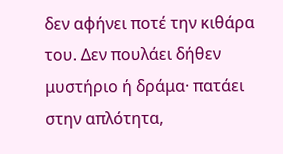δεν αφήνει ποτέ την κιθάρα του. Δεν πουλάει δήθεν μυστήριο ή δράμα· πατάει στην απλότητα,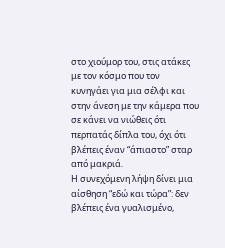στο χιούμορ του, στις ατάκες με τον κόσμο που τον κυνηγάει για μια σέλφι και στην άνεση με την κάμερα που σε κάνει να νιώθεις ότι περπατάς δίπλα του, όχι ότι βλέπεις έναν “άπιαστο” σταρ από μακριά.
Η συνεχόμενη λήψη δίνει μια αίσθηση “εδώ και τώρα”: δεν βλέπεις ένα γυαλισμένο,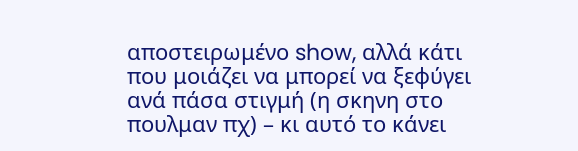αποστειρωμένο show, αλλά κάτι που μοιάζει να μπορεί να ξεφύγει ανά πάσα στιγμή (η σκηνη στο πουλμαν πχ) – κι αυτό το κάνει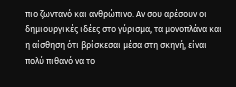πιο ζωντανό και ανθρώπινο. Αν σου αρέσουν οι δημιουργικές ιδέες στο γύρισμα, τα μονοπλάνα και η αίσθηση ότι βρίσκεσαι μέσα στη σκηνή, είναι πολύ πιθανό να το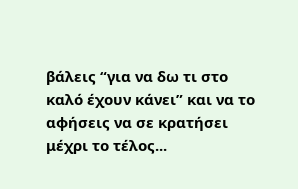βάλεις “για να δω τι στο καλό έχουν κάνει” και να το αφήσεις να σε κρατήσει μέχρι το τέλος...